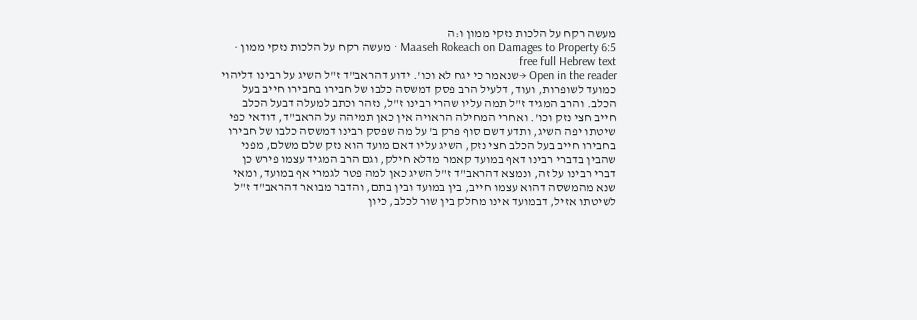מעשה רקח על הלכות נזקי ממון ו:ה
Maaseh Rokeach on Damages to Property 6:5 · מעשה רקח על הלכות נזקי ממון · free full Hebrew text
Open in the reader →שנאמר כי יגח לא וכו'. ידוע דהראב"ד ז"ל השיג על רבינו דליהוי כמועד לשופרות, ועוד, דלעיל הרב פסק דמשסה כלבו של חבירו בחבירו חייב בעל הכלב. והרב המגיד ז"ל תמה עליו שהרי רבינו ז"ל, נזהר וכתב למעלה דבעל הכלב חייב חצי נזק וכו'. ואחרי המחילה הראויה אין כאן תמיהה על הראב"ד, דודאי כפי שיטתו יפה השיג, ותדע דשם סוף פרק ב' על מה שפסק רבינו דמשסה כלבו של חבירו בחבירו חייב בעל הכלב חצי נזק, השיג עליו דאם מועד הוא נזק שלם משלם, מפני שהבין בדברי רבינו דאף במועד קאמר מדלא חילק, וגם הרב המגיד עצמו פירש כן דברי רבינו על זה, ונמצא דהראב"ד ז"ל השיג כאן למה פטר לגמרי אף במועד, ומאי שנא מהמשסה דהוא עצמו חייב, בין במועד ובין בתם, והדבר מבואר דהראב"ד ז"ל לשיטתו אזיל, דבמועד אינו מחלק בין שור לכלב, כיון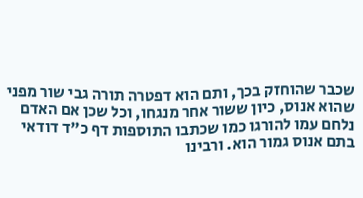שכבר שהוחזק בכך, ותם הוא דפטרה תורה גבי שור מפני שהוא אנוס, כיון ששור אחר מנגחו, וכל שכן אם האדם נלחם עמו להורגו כמו שכתבו התוספות דף כ"ד דודאי בתם אנוס גמור הוא. ורבינו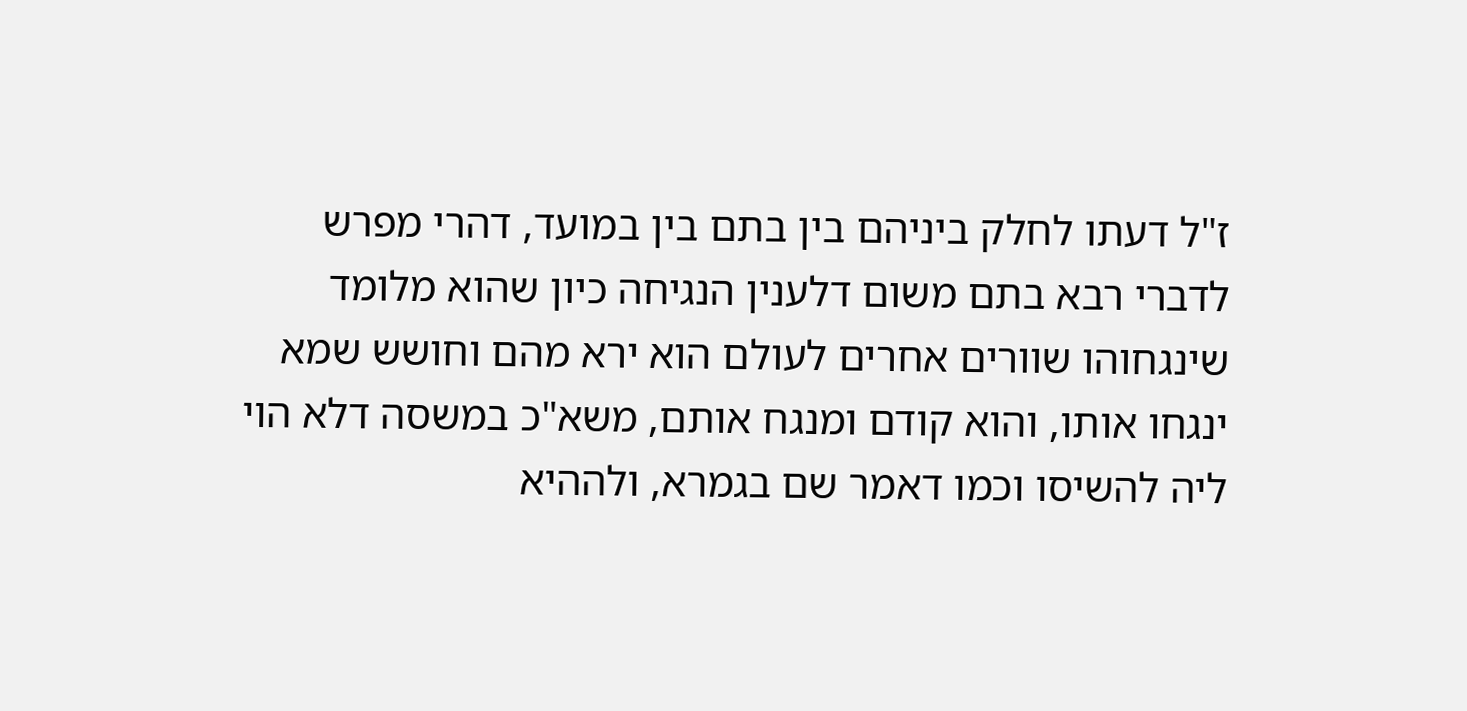ז"ל דעתו לחלק ביניהם בין בתם בין במועד, דהרי מפרש לדברי רבא בתם משום דלענין הנגיחה כיון שהוא מלומד שינגחוהו שוורים אחרים לעולם הוא ירא מהם וחושש שמא ינגחו אותו, והוא קודם ומנגח אותם, משא"כ במשסה דלא הוי ליה להשיסו וכמו דאמר שם בגמרא, ולההיא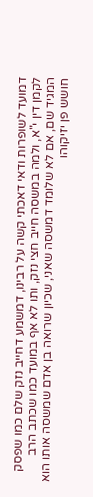דמועד לשופרות ודאי דאכתי קשה על רבינו, דמשמע דחייב נזק שלם כמו שפסק לקמן דין י"א, ולמה במשסה חייב חצי נזק, ותו לא אף במועד כמו שכתב הרב המגיד שם, אם לא שלומד דמשסה שאני, שכיון שרואה בן אדם שמשסה אותו הוא חושש פן יזיקוהו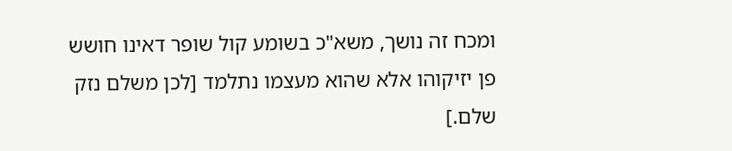ומכח זה נושך, משא"כ בשומע קול שופר דאינו חושש פן יזיקוהו אלא שהוא מעצמו נתלמד [לכן משלם נזק שלם.]